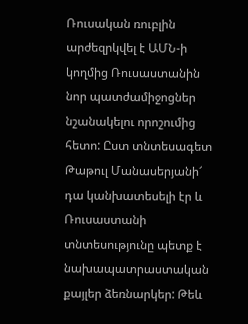Ռուսական ռուբլին արժեզրկվել է ԱՄՆ-ի կողմից Ռուսաստանին նոր պատժամիջոցներ նշանակելու որոշումից հետո: Ըստ տնտեսագետ Թաթուլ Մանասերյանի՜ դա կանխատեսելի էր և Ռուսաստանի տնտեսությունը պետք է նախապատրաստական քայլեր ձեռնարկեր: Թեև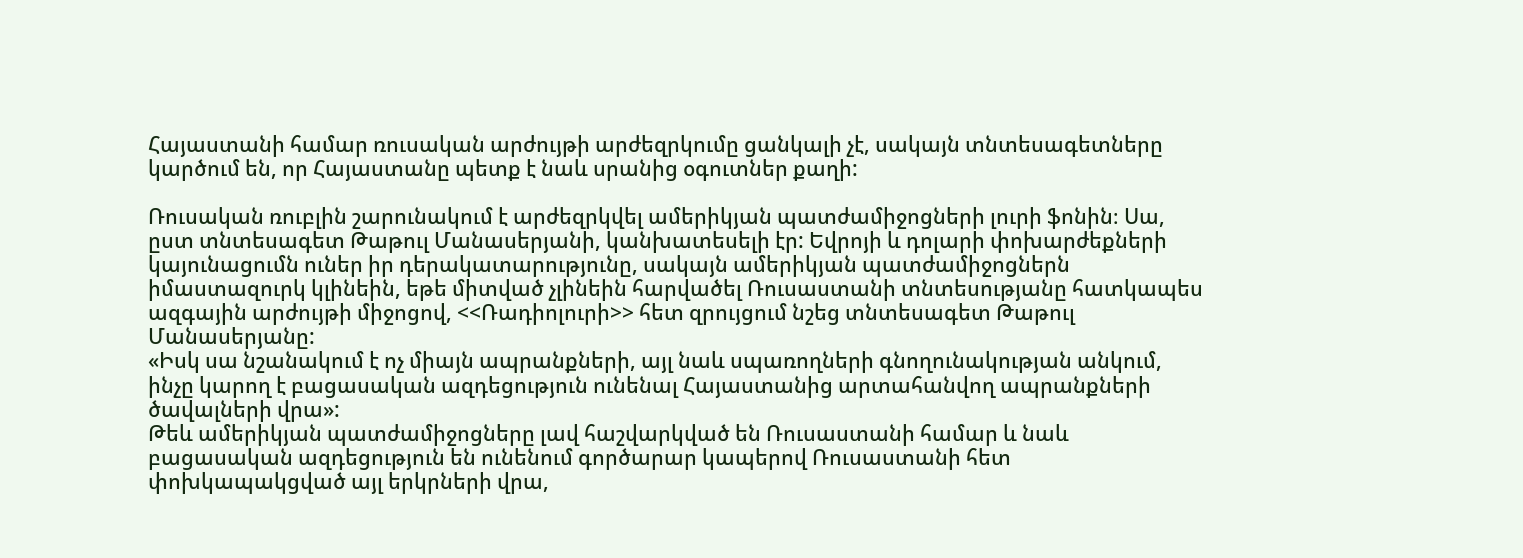Հայաստանի համար ռուսական արժույթի արժեզրկումը ցանկալի չէ, սակայն տնտեսագետները կարծում են, որ Հայաստանը պետք է նաև սրանից օգուտներ քաղի:

Ռուսական ռուբլին շարունակում է արժեզրկվել ամերիկյան պատժամիջոցների լուրի ֆոնին։ Սա, ըստ տնտեսագետ Թաթուլ Մանասերյանի, կանխատեսելի էր: Եվրոյի և դոլարի փոխարժեքների կայունացումն ուներ իր դերակատարությունը, սակայն ամերիկյան պատժամիջոցներն իմաստազուրկ կլինեին, եթե միտված չլինեին հարվածել Ռուսաստանի տնտեսությանը հատկապես ազգային արժույթի միջոցով, <<Ռադիոլուրի>> հետ զրույցում նշեց տնտեսագետ Թաթուլ Մանասերյանը:
«Իսկ սա նշանակում է ոչ միայն ապրանքների, այլ նաև սպառողների գնողունակության անկում, ինչը կարող է բացասական ազդեցություն ունենալ Հայաստանից արտահանվող ապրանքների ծավալների վրա»:
Թեև ամերիկյան պատժամիջոցները լավ հաշվարկված են Ռուսաստանի համար և նաև բացասական ազդեցություն են ունենում գործարար կապերով Ռուսաստանի հետ փոխկապակցված այլ երկրների վրա,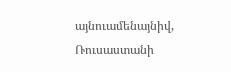այնուամենայնիվ, Ռուսաստանի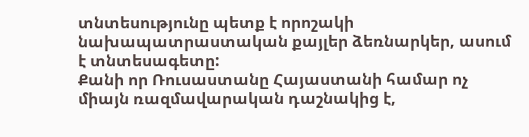տնտեսությունը պետք է որոշակի նախապատրաստական քայլեր ձեռնարկեր, ասում է տնտեսագետը:
Քանի որ Ռուսաստանը Հայաստանի համար ոչ միայն ռազմավարական դաշնակից է,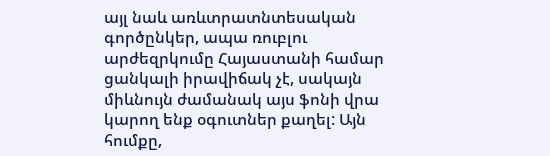այլ նաև առևտրատնտեսական գործընկեր, ապա ռուբլու արժեզրկումը Հայաստանի համար ցանկալի իրավիճակ չէ, սակայն միևնույն ժամանակ այս ֆոնի վրա կարող ենք օգուտներ քաղել: Այն հումքը,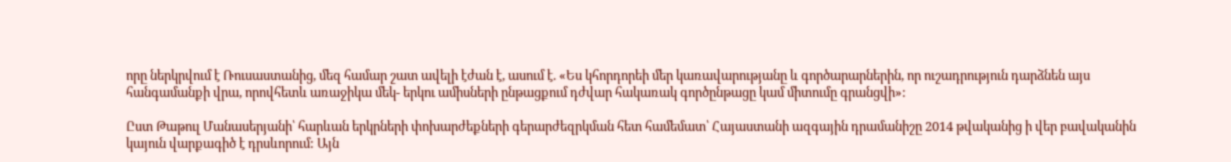որը ներկրվում է Ռուսաստանից, մեզ համար շատ ավելի էժան է, ասում է. «Ես կհորդորեի մեր կառավարությանը և գործարարներին, որ ուշադրություն դարձնեն այս հանգամանքի վրա, որովհետև առաջիկա մեկ- երկու ամիսների ընթացքում դժվար հակառակ գործընթացը կամ միտումը գրանցվի»:

Ըստ Թաթուլ Մանասերյանի՝ հարևան երկրների փոխարժեքների գերարժեզրկման հետ համեմատ՝ Հայաստանի ազգային դրամանիշը 2014 թվականից ի վեր բավականին կայուն վարքագիծ է դրսևորում: Այն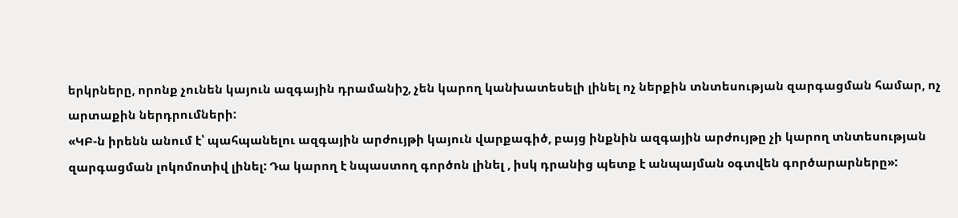երկրները, որոնք չունեն կայուն ազգային դրամանիշ, չեն կարող կանխատեսելի լինել ոչ ներքին տնտեսության զարգացման համար, ոչ արտաքին ներդրումների:
«ԿԲ-ն իրենն անում է՝ պահպանելու ազգային արժույթի կայուն վարքագիծ, բայց ինքնին ազգային արժույթը չի կարող տնտեսության զարգացման լոկոմոտիվ լինել: Դա կարող է նպաստող գործոն լինել , իսկ դրանից պետք է անպայման օգտվեն գործարարները»: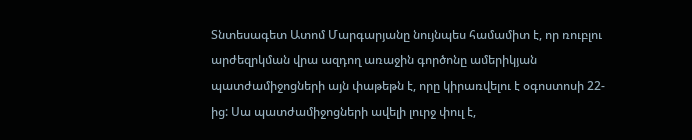Տնտեսագետ Ատոմ Մարգարյանը նույնպես համամիտ է, որ ռուբլու արժեզրկման վրա ազդող առաջին գործոնը ամերիկյան պատժամիջոցների այն փաթեթն է, որը կիրառվելու է օգոստոսի 22-ից: Սա պատժամիջոցների ավելի լուրջ փուլ է,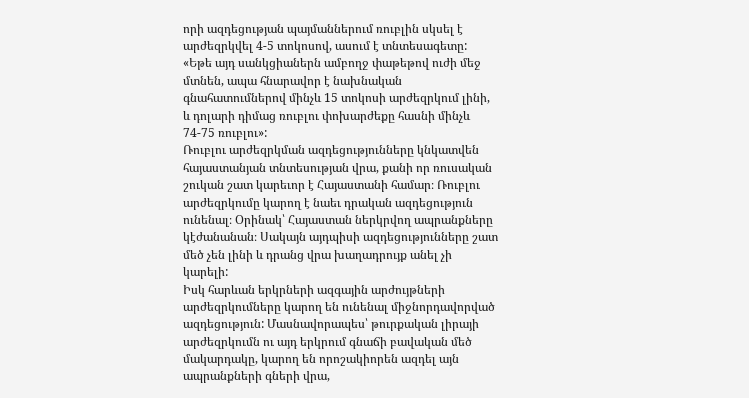որի ազդեցության պայմաններում ռուբլին սկսել է արժեզրկվել 4-5 տոկոսով, ասում է տնտեսագետը:
«Եթե այդ սանկցիաներն ամբողջ փաթեթով ուժի մեջ մտնեն, ապա հնարավոր է նախնական գնահատումներով մինչև 15 տոկոսի արժեզրկում լինի, և դոլարի դիմաց ռուբլու փոխարժեքը հասնի մինչև 74-75 ռուբլու»:
Ռուբլու արժեզրկման ազդեցությունները կնկատվեն հայաստանյան տնտեսության վրա, քանի որ ռուսական շուկան շատ կարեւոր է Հայաստանի համար։ Ռուբլու արժեզրկումը կարող է նաեւ դրական ազդեցություն ունենալ։ Օրինակ՝ Հայաստան ներկրվող ապրանքները կէժանանան։ Սակայն այդպիսի ազդեցությունները շատ մեծ չեն լինի և դրանց վրա խաղադրույք անել չի կարելի:
Իսկ հարևան երկրների ազգային արժույթների արժեզրկումները կարող են ունենալ միջնորդավորված ազդեցություն: Մասնավորապես՝ թուրքական լիրայի արժեզրկումն ու այդ երկրում գնաճի բավական մեծ մակարդակը, կարող են որոշակիորեն ազդել այն ապրանքների գների վրա,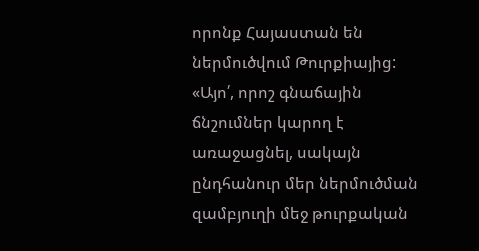որոնք Հայաստան են ներմուծվում Թուրքիայից:
«Այո՛, որոշ գնաճային ճնշումներ կարող է առաջացնել, սակայն ընդհանուր մեր ներմուծման զամբյուղի մեջ թուրքական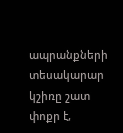ապրանքների տեսակարար կշիռը շատ փոքր է,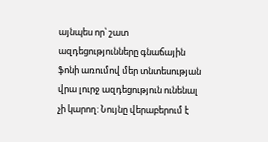այնպես որ՝ շատ ազդեցությունները գնաճային ֆոնի առումով մեր տնտեսության վրա լուրջ ազդեցություն ունենալ չի կարող: Նույնը վերաբերում է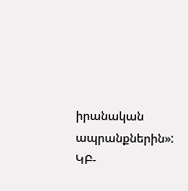իրանական ապրանքներին»:
ԿԲ-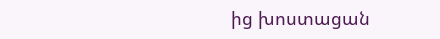ից խոստացան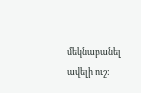մեկնաբանել ավելի ուշ: